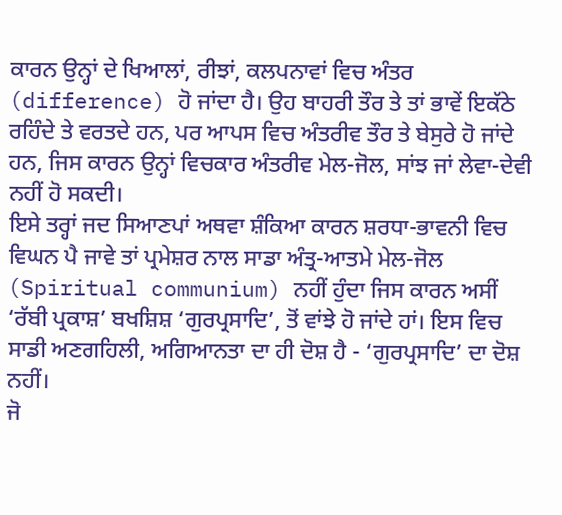ਕਾਰਨ ਉਨ੍ਹਾਂ ਦੇ ਖਿਆਲਾਂ, ਰੀਝਾਂ, ਕਲਪਨਾਵਾਂ ਵਿਚ ਅੰਤਰ (difference) ਹੋ ਜਾਂਦਾ ਹੈ। ਉਹ ਬਾਹਰੀ ਤੌਰ ਤੇ ਤਾਂ ਭਾਵੇਂ ਇਕੱਠੇ ਰਹਿੰਦੇ ਤੇ ਵਰਤਦੇ ਹਨ, ਪਰ ਆਪਸ ਵਿਚ ਅੰਤਰੀਵ ਤੌਰ ਤੇ ਬੇਸੁਰੇ ਹੋ ਜਾਂਦੇ ਹਨ, ਜਿਸ ਕਾਰਨ ਉਨ੍ਹਾਂ ਵਿਚਕਾਰ ਅੰਤਰੀਵ ਮੇਲ-ਜੋਲ, ਸਾਂਝ ਜਾਂ ਲੇਵਾ-ਦੇਵੀ ਨਹੀਂ ਹੋ ਸਕਦੀ।
ਇਸੇ ਤਰ੍ਹਾਂ ਜਦ ਸਿਆਣਪਾਂ ਅਥਵਾ ਸ਼ੰਕਿਆ ਕਾਰਨ ਸ਼ਰਧਾ-ਭਾਵਨੀ ਵਿਚ ਵਿਘਨ ਪੈ ਜਾਵੇ ਤਾਂ ਪ੍ਰਮੇਸ਼ਰ ਨਾਲ ਸਾਡਾ ਅੰਤ੍ਰ-ਆਤਮੇ ਮੇਲ-ਜੋਲ (Spiritual communium) ਨਹੀਂ ਹੁੰਦਾ ਜਿਸ ਕਾਰਨ ਅਸੀਂ ‘ਰੱਬੀ ਪ੍ਰਕਾਸ਼’ ਬਖਸ਼ਿਸ਼ ‘ਗੁਰਪ੍ਰਸਾਦਿ’, ਤੋਂ ਵਾਂਝੇ ਹੋ ਜਾਂਦੇ ਹਾਂ। ਇਸ ਵਿਚ ਸਾਡੀ ਅਣਗਹਿਲੀ, ਅਗਿਆਨਤਾ ਦਾ ਹੀ ਦੋਸ਼ ਹੈ - ‘ਗੁਰਪ੍ਰਸਾਦਿ’ ਦਾ ਦੋਸ਼ ਨਹੀਂ।
ਜੋ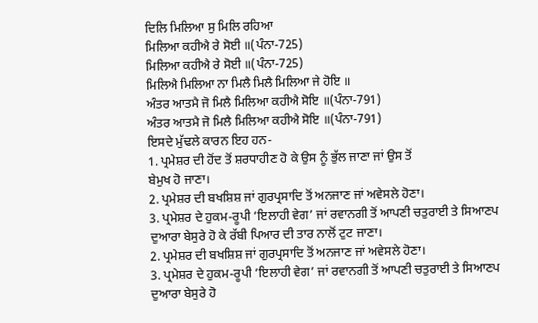ਦਿਲਿ ਮਿਲਿਆ ਸੁ ਮਿਲਿ ਰਹਿਆ
ਮਿਲਿਆ ਕਹੀਐ ਰੇ ਸੋਈ ॥(ਪੰਨਾ-725)
ਮਿਲਿਆ ਕਹੀਐ ਰੇ ਸੋਈ ॥(ਪੰਨਾ-725)
ਮਿਲਿਐ ਮਿਲਿਆ ਨਾ ਮਿਲੈ ਮਿਲੈ ਮਿਲਿਆ ਜੇ ਹੋਇ ॥
ਅੰਤਰ ਆਤਮੈ ਜੋ ਮਿਲੈ ਮਿਲਿਆ ਕਹੀਐ ਸੋਇ ॥(ਪੰਨਾ-791)
ਅੰਤਰ ਆਤਮੈ ਜੋ ਮਿਲੈ ਮਿਲਿਆ ਕਹੀਐ ਸੋਇ ॥(ਪੰਨਾ-791)
ਇਸਦੇ ਮੁੱਢਲੇ ਕਾਰਨ ਇਹ ਹਨ-
1. ਪ੍ਰਮੇਸ਼ਰ ਦੀ ਹੋਂਦ ਤੋਂ ਸ਼ਰਧਾਹੀਣ ਹੋ ਕੇ ਉਸ ਨੂੰ ਭੁੱਲ ਜਾਣਾ ਜਾਂ ਉਸ ਤੋਂ
ਬੇਮੁਖ ਹੋ ਜਾਣਾ।
2. ਪ੍ਰਮੇਸ਼ਰ ਦੀ ਬਖਸ਼ਿਸ਼ ਜਾਂ ਗੁਰਪ੍ਰਸਾਦਿ ਤੋਂ ਅਨਜਾਣ ਜਾਂ ਅਵੇਸਲੇ ਹੋਣਾ।
3. ਪ੍ਰਮੇਸ਼ਰ ਦੇ ਹੁਕਮ-ਰੂਪੀ ‘ਇਲਾਹੀ ਵੇਗ’ ਜਾਂ ਰਵਾਨਗੀ ਤੋਂ ਆਪਣੀ ਚਤੁਰਾਈ ਤੇ ਸਿਆਣਪ ਦੁਆਰਾ ਬੇਸੁਰੇ ਹੋ ਕੇ ਰੱਬੀ ਪਿਆਰ ਦੀ ਤਾਰ ਨਾਲੋਂ ਟੁਟ ਜਾਣਾ।
2. ਪ੍ਰਮੇਸ਼ਰ ਦੀ ਬਖਸ਼ਿਸ਼ ਜਾਂ ਗੁਰਪ੍ਰਸਾਦਿ ਤੋਂ ਅਨਜਾਣ ਜਾਂ ਅਵੇਸਲੇ ਹੋਣਾ।
3. ਪ੍ਰਮੇਸ਼ਰ ਦੇ ਹੁਕਮ-ਰੂਪੀ ‘ਇਲਾਹੀ ਵੇਗ’ ਜਾਂ ਰਵਾਨਗੀ ਤੋਂ ਆਪਣੀ ਚਤੁਰਾਈ ਤੇ ਸਿਆਣਪ ਦੁਆਰਾ ਬੇਸੁਰੇ ਹੋ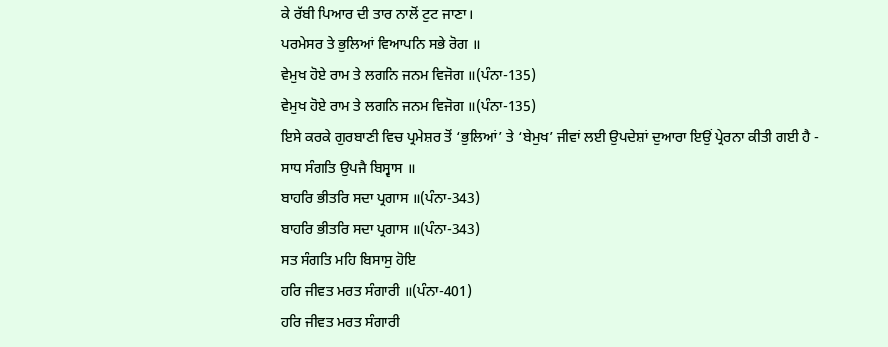ਕੇ ਰੱਬੀ ਪਿਆਰ ਦੀ ਤਾਰ ਨਾਲੋਂ ਟੁਟ ਜਾਣਾ।
ਪਰਮੇਸਰ ਤੇ ਭੁਲਿਆਂ ਵਿਆਪਨਿ ਸਭੇ ਰੋਗ ॥
ਵੇਮੁਖ ਹੋਏ ਰਾਮ ਤੇ ਲਗਨਿ ਜਨਮ ਵਿਜੋਗ ॥(ਪੰਨਾ-135)
ਵੇਮੁਖ ਹੋਏ ਰਾਮ ਤੇ ਲਗਨਿ ਜਨਮ ਵਿਜੋਗ ॥(ਪੰਨਾ-135)
ਇਸੇ ਕਰਕੇ ਗੁਰਬਾਣੀ ਵਿਚ ਪ੍ਰਮੇਸ਼ਰ ਤੋਂ ‘ਭੁਲਿਆਂ’ ਤੇ ‘ਬੇਮੁਖ’ ਜੀਵਾਂ ਲਈ ਉਪਦੇਸ਼ਾਂ ਦੁਆਰਾ ਇਉਂ ਪ੍ਰੇਰਨਾ ਕੀਤੀ ਗਈ ਹੈ -
ਸਾਧ ਸੰਗਤਿ ਉਪਜੈ ਬਿਸ੍ਵਾਸ ॥
ਬਾਹਰਿ ਭੀਤਰਿ ਸਦਾ ਪ੍ਰਗਾਸ ॥(ਪੰਨਾ-343)
ਬਾਹਰਿ ਭੀਤਰਿ ਸਦਾ ਪ੍ਰਗਾਸ ॥(ਪੰਨਾ-343)
ਸਤ ਸੰਗਤਿ ਮਹਿ ਬਿਸਾਸੁ ਹੋਇ
ਹਰਿ ਜੀਵਤ ਮਰਤ ਸੰਗਾਰੀ ॥(ਪੰਨਾ-401)
ਹਰਿ ਜੀਵਤ ਮਰਤ ਸੰਗਾਰੀ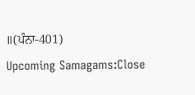॥(ਪੰਨਾ-401)
Upcoming Samagams:Close